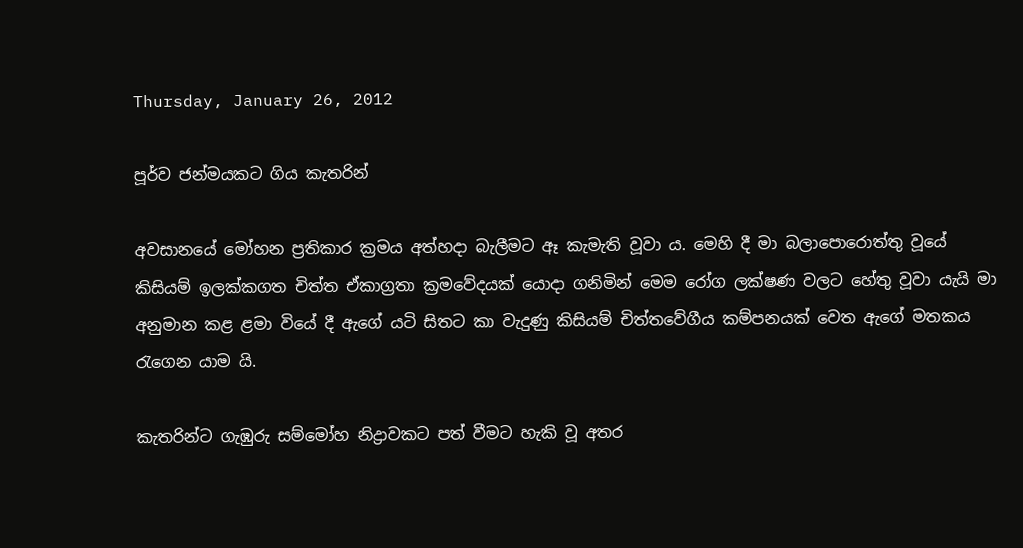Thursday, January 26, 2012

පූර්ව ජන්මයකට ගිය කැතරින්

අවසානයේ මෝහන ප්‍රතිකාර ක්‍රමය අත්හදා බැලීමට ඈ කැමැති වූවා ය. මෙහි දී මා බලාපොරොත්තු වූයේ කිසියම් ඉලක්කගත චිත්ත ඒකාග්‍රතා ක්‍රමවේදයක් යොදා ගනිමින් මෙ‍ම රෝග ලක්ෂණ වලට හේතු වූවා යැයි මා අනුමාන කළ ළමා වියේ දී ඇගේ යටි සිතට කා වැදුණු කිසියම් චිත්තවේගීය කම්පනයක් වෙත ඇගේ මතකය රැගෙන යාම යි.

කැතරින්ට ගැඹුරු සම්මෝහ නිද්‍රාවකට පත් වීමට හැකි වූ අතර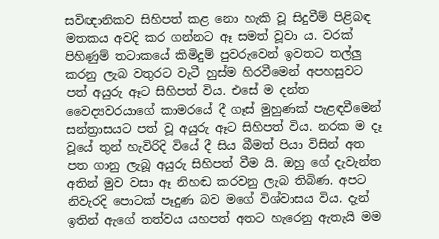සවිඥානිකව සිහිපත් කළ නො හැකි වූ සිදුවීම් පිළිබඳ මතකය අවදි කර ගන්නට ඈ සමත් වූවා ය. වරක් පිහිණුම් තටාකයේ කිමිදුම් පුවරුවෙන් ඉවතට තල්ලු කරනු ලැබ වතුරට වැටී හුස්ම හිරවීමෙන් අපහසුවට පත් අයුරු ඈට සිහිපත් විය. එසේ ම දන්ත වෛද්‍යවරයාගේ කාමරයේ දී ගෑස් මුහුණක් පැළඳවීමෙන් සන්ත්‍රාසයට පත් වූ අයුරු ඈට සිහිපත් විය. නරක ම දෑ වූයේ තුන් හැවිරිදි වියේ දී සිය බීමත් පියා විසින් අත පත ගානු ලැබූ අයුරු සිහිපත් වීම යි. ඔහු ගේ දැවැන්ත අතින් මුව වසා ඈ නිහඬ කරවනු ලැබ තිබිණ. අපට නිවැරදි පොටක් පෑදුණ බව මගේ විශ්වාසය විය. දැන් ඉතින් ඇගේ තත්වය යහපත් අතට හැරෙනු ඇතැයි මම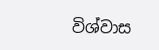විශ්වාස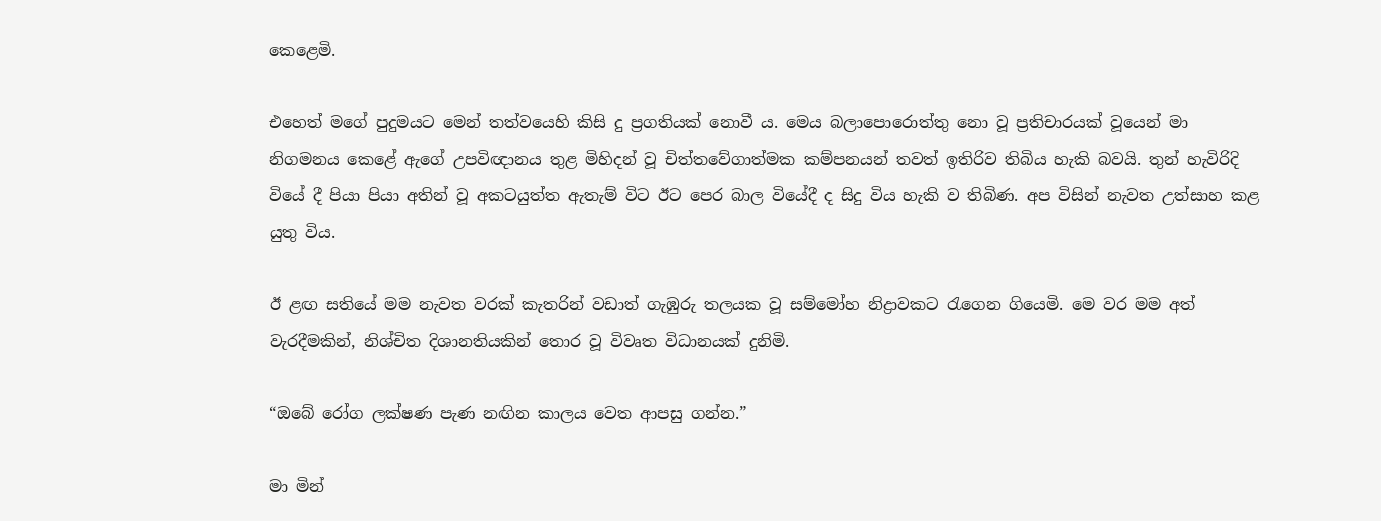කෙළෙමි.

එහෙත් මගේ පුදුමයට මෙන් තත්වයෙහි කිසි දු ප්‍රගතියක් නොවී ය. මෙය බලාපොරොත්තු නො වූ ප්‍රතිචාරයක් වූයෙන් මා නිගමනය ‍කෙළේ ඇගේ උපවිඥානය තුළ මිහිදන් වූ චිත්තවේගාත්මක කම්පනයන් තවත් ඉතිරිව තිබිය හැකි බවයි. තුන් හැවිරිදි වියේ දී පියා පියා අතින් වූ අකටයුත්ත ඇතැම් විට ඊට පෙර බාල වියේදී ද සිදු විය හැකි ව තිබිණ. අප විසින් නැවත උත්සාහ කළ යුතු විය.

ඊ ළඟ සතියේ මම නැවත වරක් කැතරින් වඩාත් ගැඹුරු තලයක වූ සම්මෝහ නිද්‍රාවකට රැගෙන ගියෙමි. මෙ වර මම අත් වැරදීමකින්, නිශ්චිත දිශානතියකින් තොර වූ විවෘත විධානයක් දුනිමි.

“ඔබේ රෝග ලක්ෂණ පැණ නඟින කාලය වෙත ආපසු ගන්න.”

මා මින්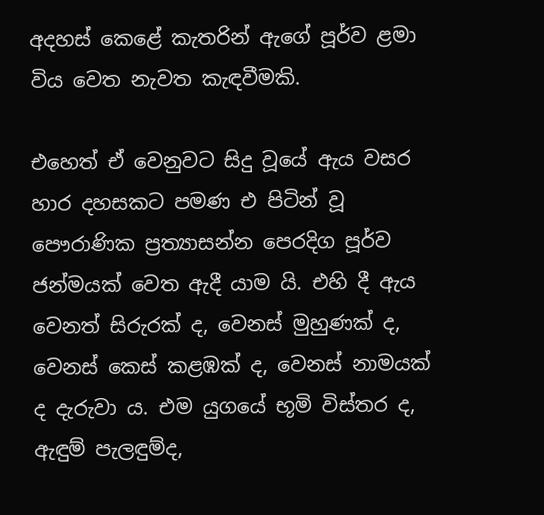අදහස් කෙළේ කැතරින් ඇගේ පූර්ව ළමා විය වෙත නැවත කැඳවීමකි.

එහෙත් ඒ වෙනුවට සිදු‍ වූයේ ඇය වසර හාර දහසකට පමණ එ පිටින් වූ පෞරාණික ප්‍රත්‍යාසන්න පෙරදිග පූර්ව ජන්මයක් වෙත ඇදී යාම යි. එහි දී ඇය වෙනත් සිරුරක් ද, වෙනස් මුහුණක් ද, වෙනස් කෙස් කළඹක් ද, වෙනස් නාමයක් ද දැරුවා ය. එම යුගයේ භූමි විස්තර ද, ඇඳුම් පැලඳුම්ද,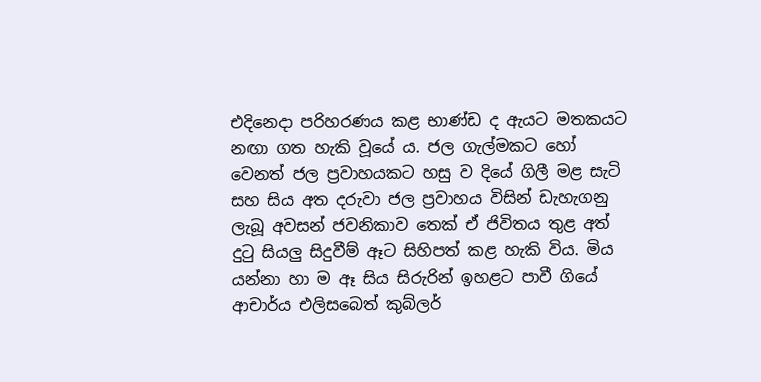එදිනෙදා පරිහරණය කළ භාණ්ඩ ද ඇයට මතකයට නඟා ගත හැකි වූයේ ය. ජල ගැල්මකට හෝ වෙනත් ජල ප්‍රවාහයකට හසු ව දියේ ගිලී මළ සැටි සහ සිය අත දරුවා ජල ප්‍රවාහය විසින් ඩැහැගනු ලැබූ අවසන් ජවනිකාව තෙක් ඒ ජිවිතය තුළ අත් දුටු සියලු සිදුවීම් ඈට සිහිපත් කළ හැකි විය. මිය යන්නා හා ම ඈ සිය සිරුරින් ඉහළට පාවී ගියේ ආචාර්ය එලිසබෙත් කුබ්ලර්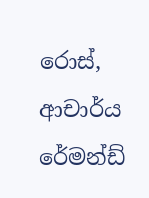රොස්, ආචාර්ය රේමන්ඩ්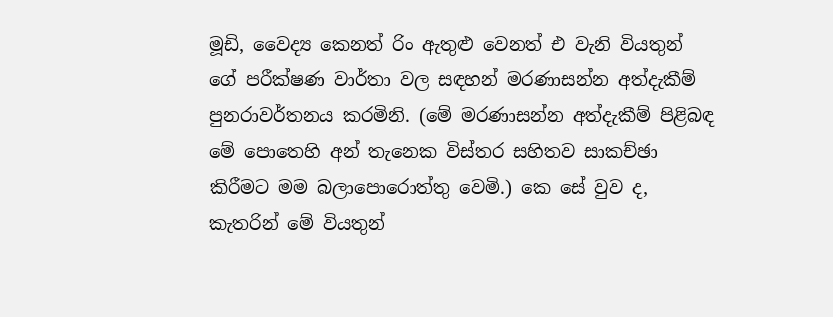මූඩි, වෛද්‍ය කෙනත් රිං ඇතුළු වෙනත් එ වැනි වියතුන් ගේ පරීක්ෂණ වාර්තා වල සඳහන් මරණාසන්න අත්දැකීම් පුනරාවර්තනය කරමිනි. (මේ මරණාසන්න අත්දැකීම් පිළිබඳ මේ පොතෙහි අන් තැනෙක විස්තර සහිතව සාකච්ඡා කිරීමට මම බලාපොරොත්තු වෙමි.) කෙ සේ වුව ද, කැතරින් මේ වියතුන්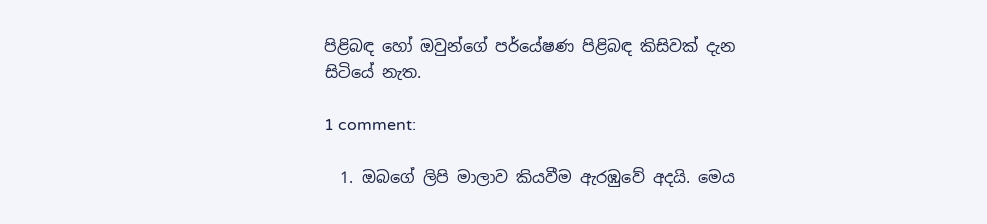පිළිබඳ හෝ ඔවුන්ගේ පර්යේෂණ පිළිබඳ කිසිවක් දැන සිටියේ නැත.

1 comment:

  1. ඔබගේ ලිපි මාලාව කියවීම ඇරඹුවේ අදයි. මෙය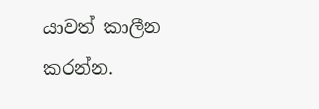යාවත් කාලීන කරන්න.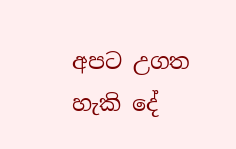අපට උගත හැකි දේ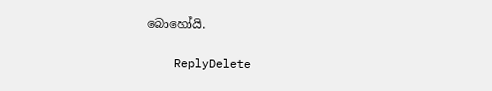බොහෝයි.

    ReplyDelete